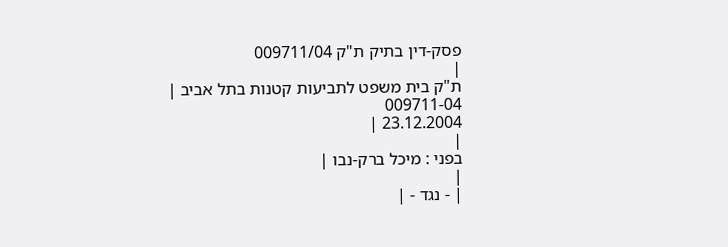פסק-דין בתיק ת"ק 009711/04
|
ת"ק בית משפט לתביעות קטנות בתל אביב |
009711-04
23.12.2004 |
|
בפני : מיכל ברק-נבו |
|
| - נגד - |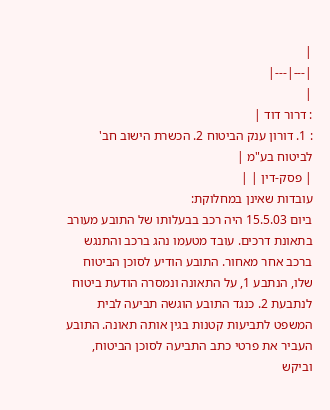|
|---|---|
|
: דרור דוד |
: 1. דורון ענק הביטוח 2. הכשרת הישוב חב' לביטוח בע"מ |
| פסק-דין | |
עובדות שאינן במחלוקת:
ביום 15.5.03 היה רכב בבעלותו של התובע מעורב בתאונת דרכים. עובד מטעמו נהג ברכב והתנגש ברכב אחר מאחור. התובע הודיע לסוכן הביטוח שלו, הנתבע 1, על התאונה ונמסרה הודעת ביטוח לנתבעת 2. כנגד התובע הוגשה תביעה לבית המשפט לתביעות קטנות בגין אותה תאונה. התובע העביר את פרטי כתב התביעה לסוכן הביטוח, וביקש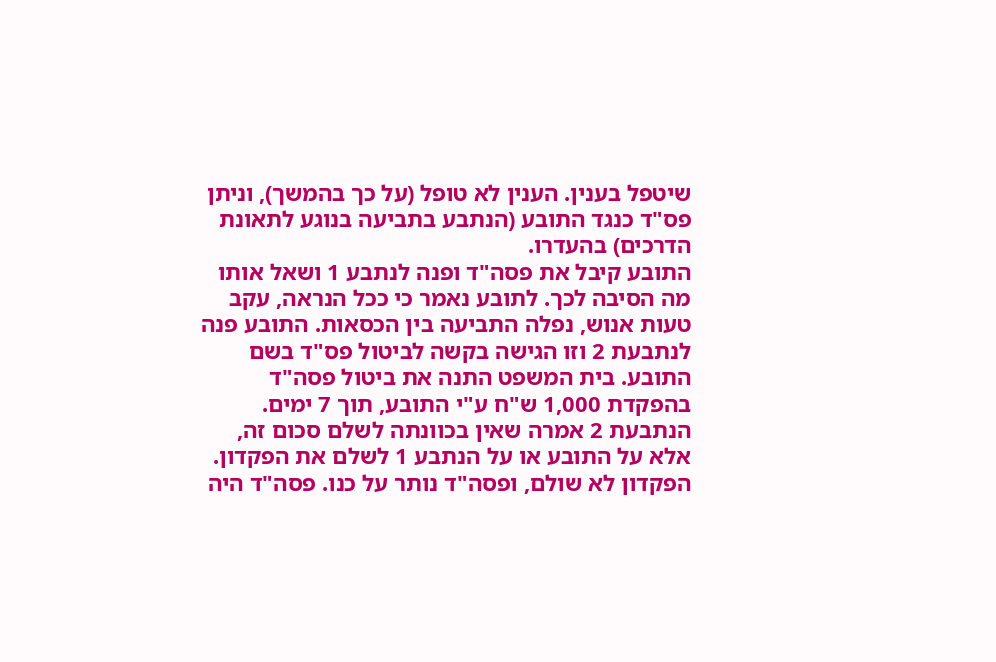שיטפל בענין. הענין לא טופל (על כך בהמשך), וניתן פס"ד כנגד התובע (הנתבע בתביעה בנוגע לתאונת הדרכים) בהעדרו.
התובע קיבל את פסה"ד ופנה לנתבע 1 ושאל אותו מה הסיבה לכך. לתובע נאמר כי ככל הנראה, עקב טעות אנוש, נפלה התביעה בין הכסאות. התובע פנה לנתבעת 2 וזו הגישה בקשה לביטול פס"ד בשם התובע. בית המשפט התנה את ביטול פסה"ד בהפקדת 1,000 ש"ח ע"י התובע, תוך 7 ימים. הנתבעת 2 אמרה שאין בכוונתה לשלם סכום זה, אלא על התובע או על הנתבע 1 לשלם את הפקדון. הפקדון לא שולם, ופסה"ד נותר על כנו. פסה"ד היה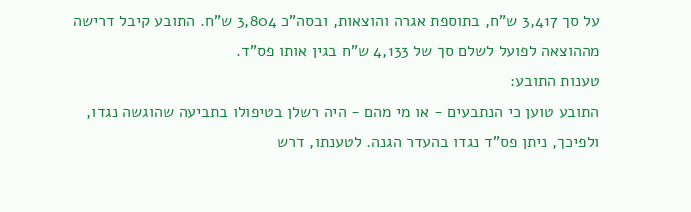על סך 3,417 ש"ח, בתוספת אגרה והוצאות, ובסה"כ 3,804 ש"ח. התובע קיבל דרישה מההוצאה לפועל לשלם סך של 4,133 ש"ח בגין אותו פס"ד.
טענות התובע:
התובע טוען כי הנתבעים - או מי מהם - היה רשלן בטיפולו בתביעה שהוגשה נגדו, ולפיכך, ניתן פס"ד נגדו בהעדר הגנה. לטענתו, דרש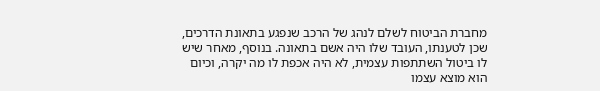מחברת הביטוח לשלם לנהג של הרכב שנפגע בתאונת הדרכים, שכן לטענתו, העובד שלו היה אשם בתאונה. בנוסף, מאחר שיש לו ביטול השתתפות עצמית, לא היה אכפת לו מה יקרה, וכיום הוא מוצא עצמו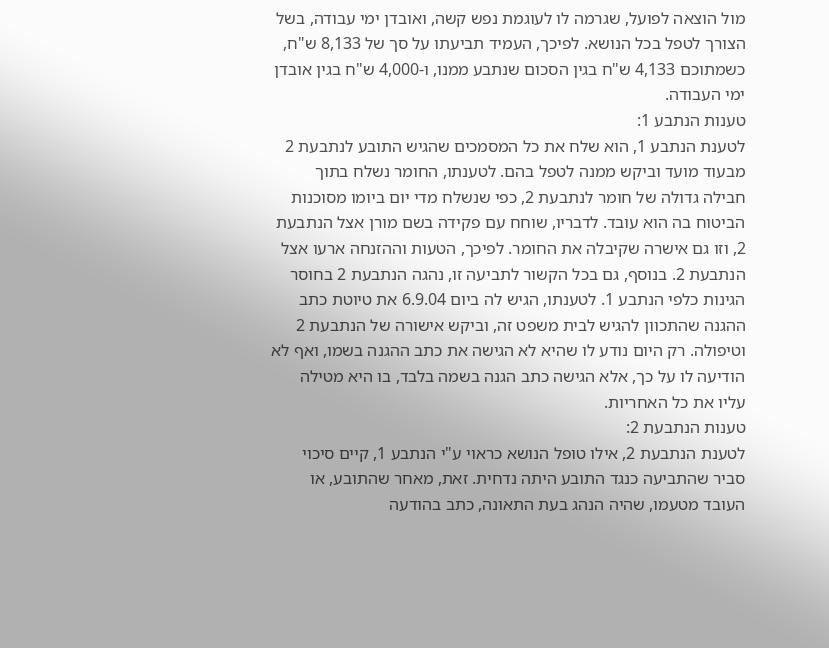מול הוצאה לפועל, שגרמה לו לעוגמת נפש קשה, ואובדן ימי עבודה, בשל הצורך לטפל בכל הנושא. לפיכך, העמיד תביעתו על סך של 8,133 ש"ח, כשמתוכם 4,133 ש"ח בגין הסכום שנתבע ממנו, ו-4,000 ש"ח בגין אובדן ימי העבודה.
טענות הנתבע 1:
לטענת הנתבע 1, הוא שלח את כל המסמכים שהגיש התובע לנתבעת 2 מבעוד מועד וביקש ממנה לטפל בהם. לטענתו, החומר נשלח בתוך חבילה גדולה של חומר לנתבעת 2, כפי שנשלח מדי יום ביומו מסוכנות הביטוח בה הוא עובד. לדבריו, שוחח עם פקידה בשם מורן אצל הנתבעת 2, וזו גם אישרה שקיבלה את החומר. לפיכך, הטעות וההזנחה ארעו אצל הנתבעת 2. בנוסף, גם בכל הקשור לתביעה זו, נהגה הנתבעת 2 בחוסר הגינות כלפי הנתבע 1. לטענתו, הגיש לה ביום 6.9.04 את טיוטת כתב ההגנה שהתכוון להגיש לבית משפט זה, וביקש אישורה של הנתבעת 2 וטיפולה. רק היום נודע לו שהיא לא הגישה את כתב ההגנה בשמו, ואף לא הודיעה לו על כך, אלא הגישה כתב הגנה בשמה בלבד, בו היא מטילה עליו את כל האחריות.
טענות הנתבעת 2:
לטענת הנתבעת 2, אילו טופל הנושא כראוי ע"י הנתבע 1, קיים סיכוי סביר שהתביעה כנגד התובע היתה נדחית. זאת, מאחר שהתובע, או העובד מטעמו, שהיה הנהג בעת התאונה, כתב בהודעה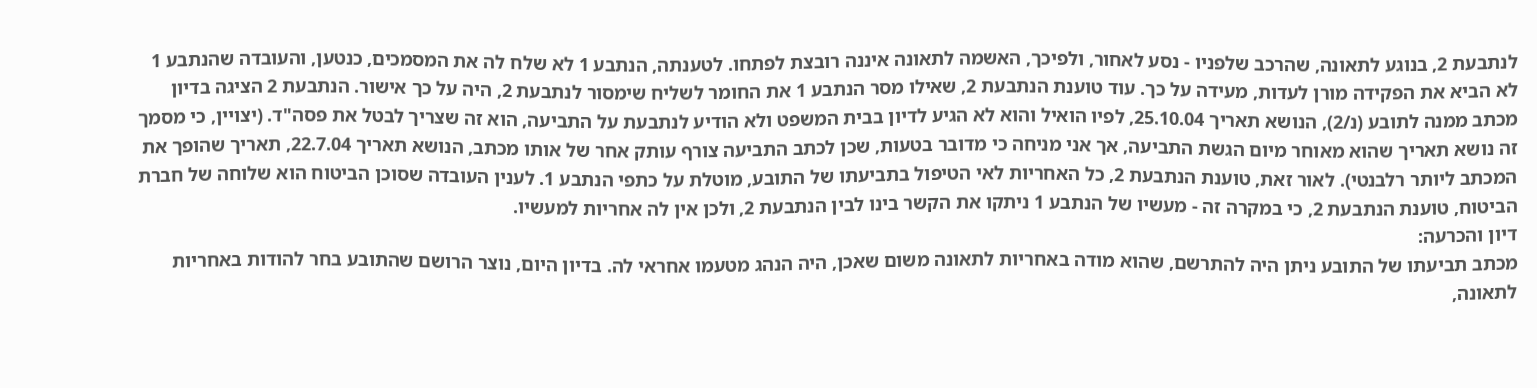לנתבעת 2, בנוגע לתאונה, שהרכב שלפניו - נסע לאחור, ולפיכך, האשמה לתאונה איננה רובצת לפתחו. לטענתה, הנתבע 1 לא שלח לה את המסמכים, כנטען, והעובדה שהנתבע 1 לא הביא את הפקידה מורן לעדות, מעידה על כך. עוד טוענת הנתבעת 2, שאילו מסר הנתבע 1 את החומר לשליח שימסור לנתבעת 2, היה על כך אישור. הנתבעת 2 הציגה בדיון מכתב ממנה לתובע (נ/2), הנושא תאריך 25.10.04, לפיו הואיל והוא לא הגיע לדיון בבית המשפט ולא הודיע לנתבעת על התביעה, הוא זה שצריך לבטל את פסה"ד. (יצויין, כי מסמך זה נושא תאריך שהוא מאוחר מיום הגשת התביעה, אך אני מניחה כי מדובר בטעות, שכן לכתב התביעה צורף עותק אחר של אותו מכתב, הנושא תאריך 22.7.04, תאריך שהופך את המכתב ליותר רלבנטי). לאור זאת, טוענת הנתבעת 2, כל האחריות לאי הטיפול בתביעתו של התובע, מוטלת על כתפי הנתבע 1. לענין העובדה שסוכן הביטוח הוא שלוחה של חברת הביטוח, טוענת הנתבעת 2, כי במקרה זה - מעשיו של הנתבע 1 ניתקו את הקשר בינו לבין הנתבעת 2, ולכן אין לה אחריות למעשיו.
דיון והכרעה:
מכתב תביעתו של התובע ניתן היה להתרשם, שהוא מודה באחריות לתאונה משום שאכן, היה הנהג מטעמו אחראי לה. בדיון היום, נוצר הרושם שהתובע בחר להודות באחריות לתאונה,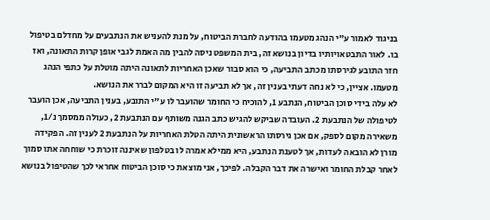בניגוד לאמור ע"י הנהג מטעמו בהודעה לחברת הביטוח, על מנת להעניש את הנתבעים על מחדלם בטיפול בו. לאור התבטאויותיו בדיון בנושא זה, בית המשפט ניסה להבין מה האמת לגבי אופן קרות התאונה, ואז חזר התובע לגירסתו מכתב התביעה, כי הוא סבור שאכן האחריות לתאונה היתה מוטלת על כתפי הנהג מטעמו. אציין, כי לא נחה דעתי בענין זה, אך לא תביעה זו היא המקום לברר את הנושא.
לא עלה בידי סוכן הביטוח, הנתבע 1, להוכיח כי החומר שהועבר לו ע"י התובע, בענין התביעה, אכן הועבר לטיפולה של הנתבעת 2. העובדה שביקש להגיש כתב הגנה משותף עם הנתבעת 2, כעולה ממסמך נ/1, משאירה מקום לספק, אם אכן גירסתו הראשונית היתה הטלת האחריות על הנתבעת 2 לענין זה. הפקידה מורן לא הובאה לעדות, אך לטענת הנתבע, היא ממילא אמרה לו בטלפון שאיננה זוכרת כי שוחחה אתו סמוך לאחר קבלת החומר ואישרה את דבר הקבלה. לפיכך, אני מוצאת כי סוכן הביטוח אחראי לכך שהטיפול בנושא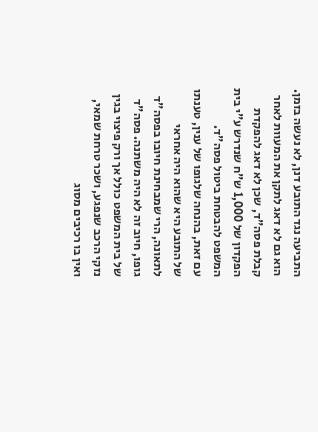התביעה נגד התובע דנן, לא נעשה בזמן. הוא גם לא דאג לתקן את המעוות לאחר קבלת פסה"ד, שכן לא דאג להפקדת הפקדון של 1,000 ש"ח שנדרש ע"י בית המשפט להבטחת ביטול פסה"ד.
עם זאת, בהנחה שלגופו של ענין, טענתו של התובע היא שהוא היה אחראי לתאונה, הרי שמבחינת חיובו בפסה"ד גופו, חיוב זה לא היה משתנה. פסה"ד של בית המשפט כולל אך ורק פיצוי בגין נזקי הרכב שנפגע, ושכר טרחת שמאי, ואין בו רכיבים מסוג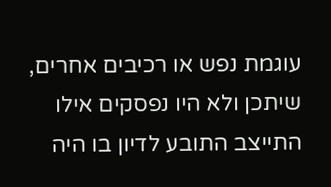עוגמת נפש או רכיבים אחרים, שיתכן ולא היו נפסקים אילו התייצב התובע לדיון בו היה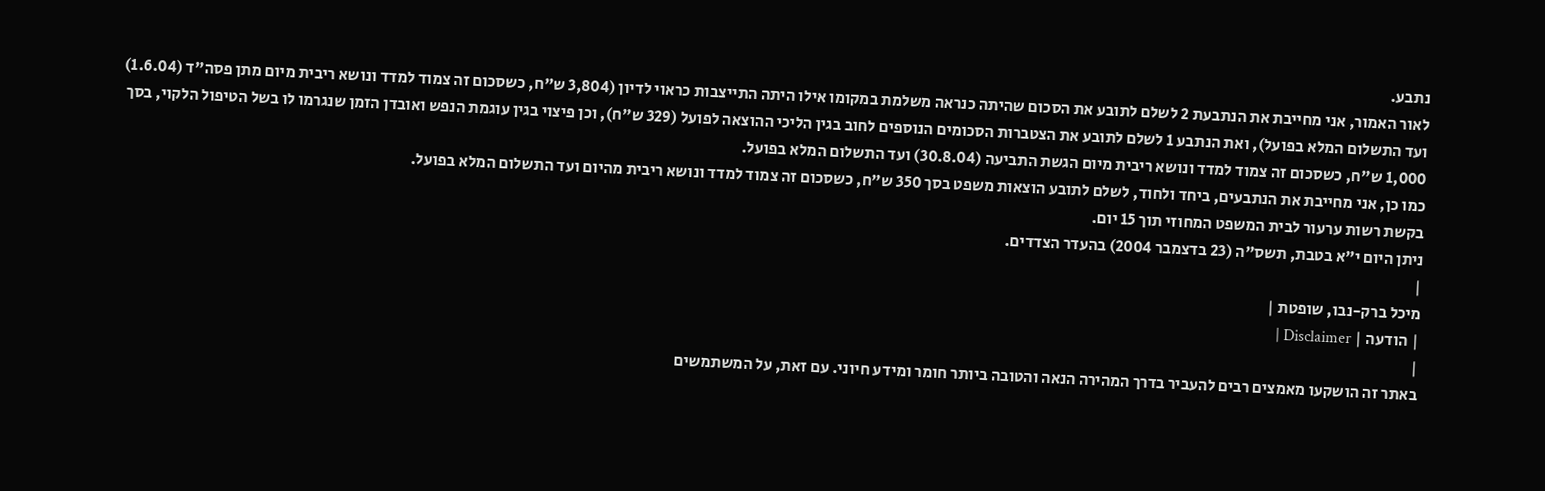נתבע.
לאור האמור, אני מחייבת את הנתבעת 2 לשלם לתובע את הסכום שהיתה כנראה משלמת במקומו אילו היתה התייצבות כראוי לדיון (3,804 ש"ח, כשסכום זה צמוד למדד ונושא ריבית מיום מתן פסה"ד (1.6.04) ועד התשלום המלא בפועל), ואת הנתבע 1 לשלם לתובע את הצטברות הסכומים הנוספים לחוב בגין הליכי ההוצאה לפועל (329 ש"ח), וכן פיצוי בגין עוגמת הנפש ואובדן הזמן שנגרמו לו בשל הטיפול הלקוי, בסך 1,000 ש"ח, כשסכום זה צמוד למדד ונושא ריבית מיום הגשת התביעה (30.8.04) ועד התשלום המלא בפועל.
כמו כן, אני מחייבת את הנתבעים, ביחד ולחוד, לשלם לתובע הוצאות משפט בסך 350 ש"ח, כשסכום זה צמוד למדד ונושא ריבית מהיום ועד התשלום המלא בפועל.
בקשת רשות ערעור לבית המשפט המחוזי תוך 15 יום.
ניתן היום י"א בטבת, תשס"ה (23 בדצמבר 2004) בהעדר הצדדים.
|
מיכל ברק-נבו, שופטת |
| הודעה | Disclaimer |
|
באתר זה הושקעו מאמצים רבים להעביר בדרך המהירה הנאה והטובה ביותר חומר ומידע חיוני. עם זאת, על המשתמשים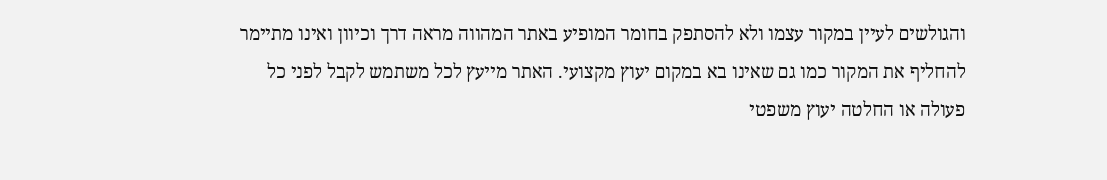והגולשים לעיין במקור עצמו ולא להסתפק בחומר המופיע באתר המהווה מראה דרך וכיוון ואינו מתיימר להחליף את המקור כמו גם שאינו בא במקום יעוץ מקצועי. האתר מייעץ לכל משתמש לקבל לפני כל פעולה או החלטה יעוץ משפטי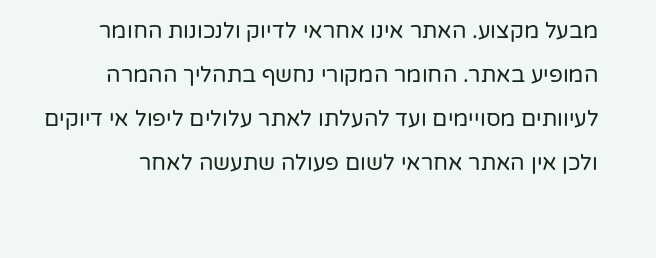מבעל מקצוע. האתר אינו אחראי לדיוק ולנכונות החומר המופיע באתר. החומר המקורי נחשף בתהליך ההמרה לעיוותים מסויימים ועד להעלתו לאתר עלולים ליפול אי דיוקים ולכן אין האתר אחראי לשום פעולה שתעשה לאחר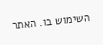השימוש בו. האתר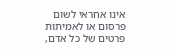אינו אחראי לשום פרסום או לאמיתות פרטים של כל אדם,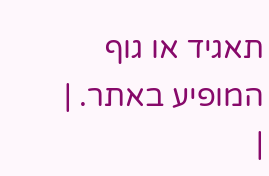תאגיד או גוף המופיע באתר. |
|